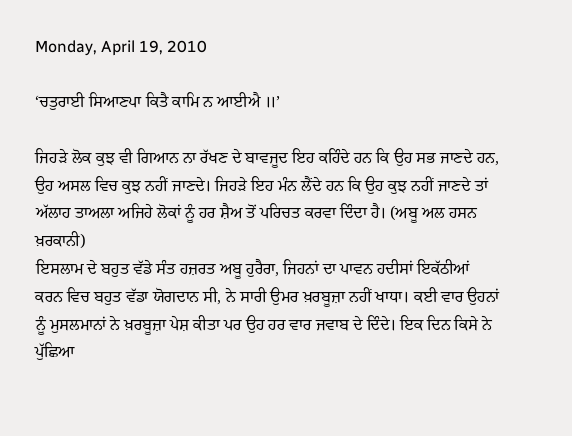Monday, April 19, 2010

‘ਚਤੁਰਾਈ ਸਿਆਣਪਾ ਕਿਤੈ ਕਾਮਿ ਨ ਆਈਐ ॥’

ਜਿਹੜੇ ਲੋਕ ਕੁਝ ਵੀ ਗਿਆਨ ਨਾ ਰੱਖਣ ਦੇ ਬਾਵਜੂਦ ਇਹ ਕਹਿੰਦੇ ਹਨ ਕਿ ਉਹ ਸਭ ਜਾਣਦੇ ਹਨ, ਉਹ ਅਸਲ ਵਿਚ ਕੁਝ ਨਹੀਂ ਜਾਣਦੇ। ਜਿਹੜੇ ਇਹ ਮੰਨ ਲੈਂਦੇ ਹਨ ਕਿ ਉਹ ਕੁਝ ਨਹੀਂ ਜਾਣਦੇ ਤਾਂ ਅੱਲਾਹ ਤਾਅਲਾ ਅਜਿਹੇ ਲੋਕਾਂ ਨੂੰ ਹਰ ਸ਼ੈਅ ਤੋਂ ਪਰਿਚਤ ਕਰਵਾ ਦਿੰਦਾ ਹੈ। (ਅਬੂ ਅਲ ਹਸਨ ਖ਼ਰਕਾਨੀ)
ਇਸਲਾਮ ਦੇ ਬਹੁਤ ਵੱਡੇ ਸੰਤ ਹਜ਼ਰਤ ਅਬੂ ਹੁਰੈਰਾ, ਜਿਹਨਾਂ ਦਾ ਪਾਵਨ ਹਦੀਸਾਂ ਇਕੱਠੀਆਂ ਕਰਨ ਵਿਚ ਬਹੁਤ ਵੱਡਾ ਯੋਗਦਾਨ ਸੀ, ਨੇ ਸਾਰੀ ਉਮਰ ਖ਼ਰਬੂਜ਼ਾ ਨਹੀਂ ਖਾਧਾ। ਕਈ ਵਾਰ ਉਹਨਾਂ ਨੂੰ ਮੁਸਲਮਾਨਾਂ ਨੇ ਖ਼ਰਬੂਜ਼ਾ ਪੇਸ਼ ਕੀਤਾ ਪਰ ਉਹ ਹਰ ਵਾਰ ਜਵਾਬ ਦੇ ਦਿੰਦੇ। ਇਕ ਦਿਨ ਕਿਸੇ ਨੇ ਪੁੱਛਿਆ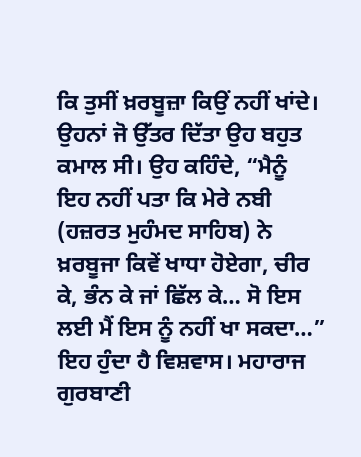ਕਿ ਤੁਸੀਂ ਖ਼ਰਬੂਜ਼ਾ ਕਿਉਂ ਨਹੀਂ ਖਾਂਦੇ। ਉਹਨਾਂ ਜੋ ਉੱਤਰ ਦਿੱਤਾ ਉਹ ਬਹੁਤ ਕਮਾਲ ਸੀ। ਉਹ ਕਹਿੰਦੇ, “ਮੈਨੂੰ ਇਹ ਨਹੀਂ ਪਤਾ ਕਿ ਮੇਰੇ ਨਬੀ (ਹਜ਼ਰਤ ਮੁਹੰਮਦ ਸਾਹਿਬ) ਨੇ ਖ਼ਰਬੂਜਾ ਕਿਵੇਂ ਖਾਧਾ ਹੋਏਗਾ, ਚੀਰ ਕੇ, ਭੰਨ ਕੇ ਜਾਂ ਛਿੱਲ ਕੇ… ਸੋ ਇਸ ਲਈ ਮੈਂ ਇਸ ਨੂੰ ਨਹੀਂ ਖਾ ਸਕਦਾ…”
ਇਹ ਹੁੰਦਾ ਹੈ ਵਿਸ਼ਵਾਸ। ਮਹਾਰਾਜ ਗੁਰਬਾਣੀ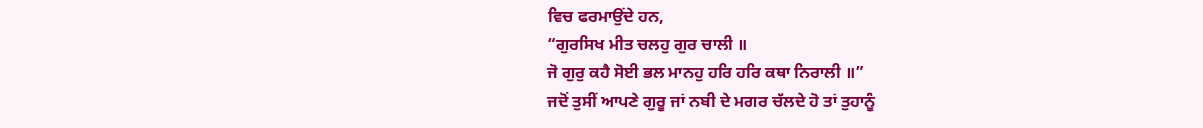ਵਿਚ ਫਰਮਾਉਂਦੇ ਹਨ,
“ਗੁਰਸਿਖ ਮੀਤ ਚਲਹੁ ਗੁਰ ਚਾਲੀ ॥
ਜੋ ਗੁਰੁ ਕਹੈ ਸੋਈ ਭਲ ਮਾਨਹੁ ਹਰਿ ਹਰਿ ਕਥਾ ਨਿਰਾਲੀ ॥”
ਜਦੋਂ ਤੁਸੀਂ ਆਪਣੇ ਗੁਰੂ ਜਾਂ ਨਬੀ ਦੇ ਮਗਰ ਚੱਲਦੇ ਹੋ ਤਾਂ ਤੁਹਾਨੂੰ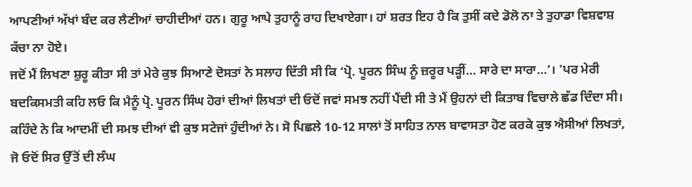ਆਪਣੀਆਂ ਅੱਖਾਂ ਬੰਦ ਕਰ ਲੈਣੀਆਂ ਚਾਹੀਦੀਆਂ ਹਨ। ਗੁਰੂ ਆਪੇ ਤੁਹਾਨੂੰ ਰਾਹ ਦਿਖਾਏਗਾ। ਹਾਂ ਸ਼ਰਤ ਇਹ ਹੈ ਕਿ ਤੁਸੀਂ ਕਦੇ ਡੋਲੋ ਨਾ ਤੇ ਤੁਹਾਡਾ ਵਿਸ਼ਵਾਸ਼ ਕੱਚਾ ਨਾ ਹੋਏ।
ਜਦੋਂ ਮੈਂ ਲਿਖਣਾ ਸ਼ੁਰੂ ਕੀਤਾ ਸੀ ਤਾਂ ਮੇਰੇ ਕੁਝ ਸਿਆਣੇ ਦੋਸਤਾਂ ਨੇ ਸਲਾਹ ਦਿੱਤੀ ਸੀ ਕਿ ‘ਪ੍ਰੋ. ਪੂਰਨ ਸਿੰਘ ਨੂੰ ਜ਼ਰੂਰ ਪੜ੍ਹੀਂ… ਸਾਰੇ ਦਾ ਸਾਰਾ…’। 'ਪਰ ਮੇਰੀ ਬਦਕਿਸਮਤੀ ਕਹਿ ਲਓ ਕਿ ਮੈਨੂੰ ਪ੍ਰੋ. ਪੂਰਨ ਸਿੰਘ ਹੋਰਾਂ ਦੀਆਂ ਲਿਖਤਾਂ ਦੀ ਓਦੋਂ ਜਵਾਂ ਸਮਝ ਨਹੀਂ ਪੈਂਦੀ ਸੀ ਤੇ ਮੈਂ ਉਹਨਾਂ ਦੀ ਕਿਤਾਬ ਵਿਚਾਲੇ ਛੱਡ ਦਿੰਦਾ ਸੀ। ਕਹਿੰਦੇ ਨੇ ਕਿ ਆਦਮੀਂ ਦੀ ਸਮਝ ਦੀਆਂ ਵੀ ਕੁਝ ਸਟੇਜਾਂ ਹੁੰਦੀਆਂ ਨੇ। ਸੋ ਪਿਛਲੇ 10-12 ਸਾਲਾਂ ਤੋਂ ਸਾਹਿਤ ਨਾਲ ਬਾਵਾਸਤਾ ਹੋਣ ਕਰਕੇ ਕੁਝ ਐਸੀਆਂ ਲਿਖਤਾਂ, ਜੋ ਓਦੋਂ ਸਿਰ ਉੱਤੋਂ ਦੀ ਲੰਘ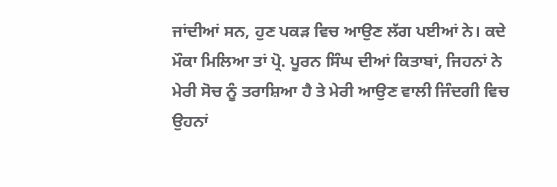ਜਾਂਦੀਆਂ ਸਨ, ਹੁਣ ਪਕੜ ਵਿਚ ਆਉਣ ਲੱਗ ਪਈਆਂ ਨੇ। ਕਦੇ ਮੌਕਾ ਮਿਲਿਆ ਤਾਂ ਪ੍ਰੋ. ਪੂਰਨ ਸਿੰਘ ਦੀਆਂ ਕਿਤਾਬਾਂ, ਜਿਹਨਾਂ ਨੇ ਮੇਰੀ ਸੋਚ ਨੂੰ ਤਰਾਸ਼ਿਆ ਹੈ ਤੇ ਮੇਰੀ ਆਉਣ ਵਾਲੀ ਜਿੰਦਗੀ ਵਿਚ ਉਹਨਾਂ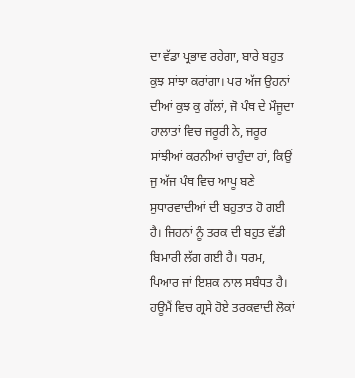ਦਾ ਵੱਡਾ ਪ੍ਰਭਾਵ ਰਹੇਗਾ, ਬਾਰੇ ਬਹੁਤ ਕੁਝ ਸਾਂਝਾ ਕਰਾਂਗਾ। ਪਰ ਅੱਜ ਉਹਨਾਂ ਦੀਆਂ ਕੁਝ ਕੁ ਗੱਲਾਂ, ਜੋ ਪੰਥ ਦੇ ਮੌਜੂਦਾ ਹਾਲਾਤਾਂ ਵਿਚ ਜਰੂਰੀ ਨੇ, ਜਰੂਰ ਸਾਂਝੀਆਂ ਕਰਨੀਆਂ ਚਾਹੁੰਦਾ ਹਾਂ, ਕਿਉਂ ਜੁ ਅੱਜ ਪੰਥ ਵਿਚ ਆਪੂ ਬਣੇ ਸੁਧਾਰਵਾਦੀਆਂ ਦੀ ਬਹੁਤਾਤ ਹੋ ਗਈ ਹੈ। ਜਿਹਨਾਂ ਨੂੰ ਤਰਕ ਦੀ ਬਹੁਤ ਵੱਡੀ ਬਿਮਾਰੀ ਲੱਗ ਗਈ ਹੈ। ਧਰਮ, ਪਿਆਰ ਜਾਂ ਇਸ਼ਕ ਨਾਲ ਸਬੰਧਤ ਹੈ। ਹਊਮੈਂ ਵਿਚ ਗ੍ਰਸੇ ਹੋਏ ਤਰਕਵਾਦੀ ਲੋਕਾਂ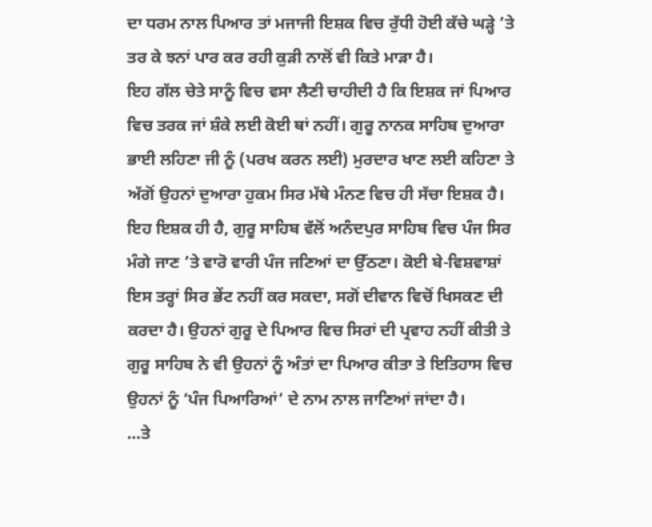ਦਾ ਧਰਮ ਨਾਲ ਪਿਆਰ ਤਾਂ ਮਜਾਜੀ ਇਸ਼ਕ ਵਿਚ ਰੁੱਧੀ ਹੋਈ ਕੱਚੇ ਘੜ੍ਹੇ ’ਤੇ ਤਰ ਕੇ ਝਨਾਂ ਪਾਰ ਕਰ ਰਹੀ ਕੁੜੀ ਨਾਲੋਂ ਵੀ ਕਿਤੇ ਮਾੜਾ ਹੈ।
ਇਹ ਗੱਲ ਚੇਤੇ ਸਾਨੂੰ ਵਿਚ ਵਸਾ ਲੈਣੀ ਚਾਹੀਦੀ ਹੈ ਕਿ ਇਸ਼ਕ ਜਾਂ ਪਿਆਰ ਵਿਚ ਤਰਕ ਜਾਂ ਸ਼ੰਕੇ ਲਈ ਕੋਈ ਥਾਂ ਨਹੀਂ। ਗੁਰੂ ਨਾਨਕ ਸਾਹਿਬ ਦੁਆਰਾ ਭਾਈ ਲਹਿਣਾ ਜੀ ਨੂੰ (ਪਰਖ ਕਰਨ ਲਈ) ਮੁਰਦਾਰ ਖਾਣ ਲਈ ਕਹਿਣਾ ਤੇ ਅੱਗੋਂ ਉਹਨਾਂ ਦੁਆਰਾ ਹੁਕਮ ਸਿਰ ਮੱਥੇ ਮੰਨਣ ਵਿਚ ਹੀ ਸੱਚਾ ਇਸ਼ਕ ਹੈ।
ਇਹ ਇਸ਼ਕ ਹੀ ਹੈ, ਗੁਰੂ ਸਾਹਿਬ ਵੱਲੋਂ ਅਨੰਦਪੁਰ ਸਾਹਿਬ ਵਿਚ ਪੰਜ ਸਿਰ ਮੰਗੇ ਜਾਣ ’ਤੇ ਵਾਰੋ ਵਾਰੀ ਪੰਜ ਜਣਿਆਂ ਦਾ ਉੱਠਣਾ। ਕੋਈ ਬੇ-ਵਿਸ਼ਵਾਸ਼ਾਂ ਇਸ ਤਰ੍ਹਾਂ ਸਿਰ ਭੇਂਟ ਨਹੀਂ ਕਰ ਸਕਦਾ, ਸਗੋਂ ਦੀਵਾਨ ਵਿਚੋਂ ਖਿਸਕਣ ਦੀ ਕਰਦਾ ਹੈ। ਉਹਨਾਂ ਗੁਰੂ ਦੇ ਪਿਆਰ ਵਿਚ ਸਿਰਾਂ ਦੀ ਪ੍ਰਵਾਹ ਨਹੀਂ ਕੀਤੀ ਤੇ ਗੁਰੂ ਸਾਹਿਬ ਨੇ ਵੀ ਉਹਨਾਂ ਨੂੰ ਅੰਤਾਂ ਦਾ ਪਿਆਰ ਕੀਤਾ ਤੇ ਇਤਿਹਾਸ ਵਿਚ ਉਹਨਾਂ ਨੂੰ ‘ਪੰਜ ਪਿਆਰਿਆਂ’ ਦੇ ਨਾਮ ਨਾਲ ਜਾਣਿਆਂ ਜਾਂਦਾ ਹੈ।
…ਤੇ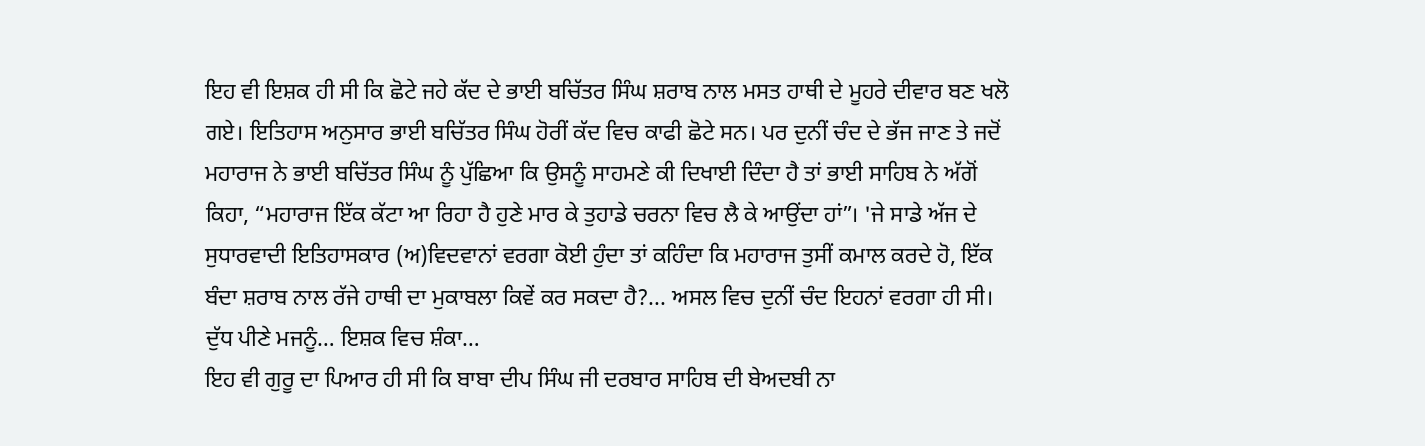ਇਹ ਵੀ ਇਸ਼ਕ ਹੀ ਸੀ ਕਿ ਛੋਟੇ ਜਹੇ ਕੱਦ ਦੇ ਭਾਈ ਬਚਿੱਤਰ ਸਿੰਘ ਸ਼ਰਾਬ ਨਾਲ ਮਸਤ ਹਾਥੀ ਦੇ ਮੂਹਰੇ ਦੀਵਾਰ ਬਣ ਖਲੋ ਗਏ। ਇਤਿਹਾਸ ਅਨੁਸਾਰ ਭਾਈ ਬਚਿੱਤਰ ਸਿੰਘ ਹੋਰੀਂ ਕੱਦ ਵਿਚ ਕਾਫੀ ਛੋਟੇ ਸਨ। ਪਰ ਦੁਨੀਂ ਚੰਦ ਦੇ ਭੱਜ ਜਾਣ ਤੇ ਜਦੋਂ ਮਹਾਰਾਜ ਨੇ ਭਾਈ ਬਚਿੱਤਰ ਸਿੰਘ ਨੂੰ ਪੁੱਛਿਆ ਕਿ ਉਸਨੂੰ ਸਾਹਮਣੇ ਕੀ ਦਿਖਾਈ ਦਿੰਦਾ ਹੈ ਤਾਂ ਭਾਈ ਸਾਹਿਬ ਨੇ ਅੱਗੋਂ ਕਿਹਾ, “ਮਹਾਰਾਜ ਇੱਕ ਕੱਟਾ ਆ ਰਿਹਾ ਹੈ ਹੁਣੇ ਮਾਰ ਕੇ ਤੁਹਾਡੇ ਚਰਨਾ ਵਿਚ ਲੈ ਕੇ ਆਉਂਦਾ ਹਾਂ”। 'ਜੇ ਸਾਡੇ ਅੱਜ ਦੇ ਸੁਧਾਰਵਾਦੀ ਇਤਿਹਾਸਕਾਰ (ਅ)ਵਿਦਵਾਨਾਂ ਵਰਗਾ ਕੋਈ ਹੁੰਦਾ ਤਾਂ ਕਹਿੰਦਾ ਕਿ ਮਹਾਰਾਜ ਤੁਸੀਂ ਕਮਾਲ ਕਰਦੇ ਹੋ, ਇੱਕ ਬੰਦਾ ਸ਼ਰਾਬ ਨਾਲ ਰੱਜੇ ਹਾਥੀ ਦਾ ਮੁਕਾਬਲਾ ਕਿਵੇਂ ਕਰ ਸਕਦਾ ਹੈ?... ਅਸਲ ਵਿਚ ਦੁਨੀਂ ਚੰਦ ਇਹਨਾਂ ਵਰਗਾ ਹੀ ਸੀ। ਦੁੱਧ ਪੀਣੇ ਮਜਨੂੰ… ਇਸ਼ਕ ਵਿਚ ਸ਼ੰਕਾ…
ਇਹ ਵੀ ਗੁਰੂ ਦਾ ਪਿਆਰ ਹੀ ਸੀ ਕਿ ਬਾਬਾ ਦੀਪ ਸਿੰਘ ਜੀ ਦਰਬਾਰ ਸਾਹਿਬ ਦੀ ਬੇਅਦਬੀ ਨਾ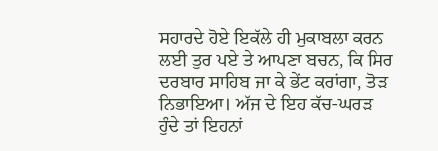ਸਹਾਰਦੇ ਹੋਏ ਇਕੱਲੇ ਹੀ ਮੁਕਾਬਲਾ ਕਰਨ ਲਈ ਤੁਰ ਪਏ ਤੇ ਆਪਣਾ ਬਚਨ, ਕਿ ਸਿਰ ਦਰਬਾਰ ਸਾਹਿਬ ਜਾ ਕੇ ਭੇਂਟ ਕਰਾਂਗਾ, ਤੋੜ ਨਿਭਾਇਆ। ਅੱਜ ਦੇ ਇਹ ਕੱਚ-ਘਰੜ ਹੁੰਦੇ ਤਾਂ ਇਹਨਾਂ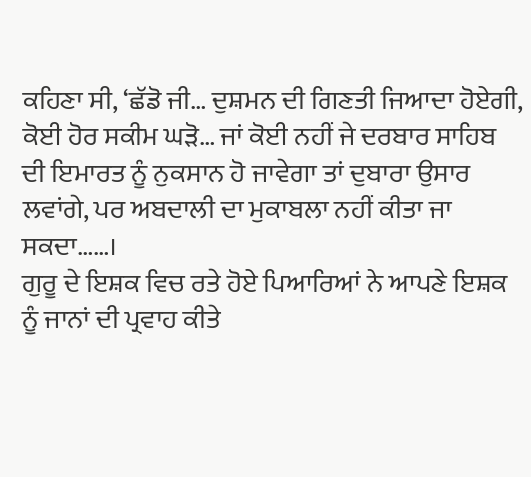ਕਹਿਣਾ ਸੀ, ‘ਛੱਡੋ ਜੀ… ਦੁਸ਼ਮਨ ਦੀ ਗਿਣਤੀ ਜਿਆਦਾ ਹੋਏਗੀ, ਕੋਈ ਹੋਰ ਸਕੀਮ ਘੜੋ… ਜਾਂ ਕੋਈ ਨਹੀਂ ਜੇ ਦਰਬਾਰ ਸਾਹਿਬ ਦੀ ਇਮਾਰਤ ਨੂੰ ਨੁਕਸਾਨ ਹੋ ਜਾਵੇਗਾ ਤਾਂ ਦੁਬਾਰਾ ਉਸਾਰ ਲਵਾਂਗੇ, ਪਰ ਅਬਦਾਲੀ ਦਾ ਮੁਕਾਬਲਾ ਨਹੀਂ ਕੀਤਾ ਜਾ ਸਕਦਾ……।
ਗੁਰੂ ਦੇ ਇਸ਼ਕ ਵਿਚ ਰਤੇ ਹੋਏ ਪਿਆਰਿਆਂ ਨੇ ਆਪਣੇ ਇਸ਼ਕ ਨੂੰ ਜਾਨਾਂ ਦੀ ਪ੍ਰਵਾਹ ਕੀਤੇ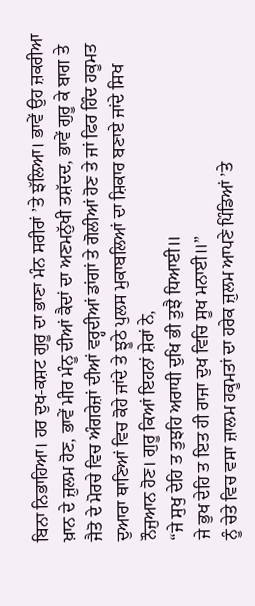ਬਿਨਾ ਨਿਭਾਹਿਆ। ਹਰ ਦੁਖ-ਕਸ਼ਟ ਗੁਰੂ ਦਾ ਭਾਣਾ ਮੰਨ ਸਰੀਰਾਂ ’ਤੇ ਝੱਲਿਆ। ਭਾਵੇਂ ਉਹ ਜ਼ਕਰੀਆ ਖ਼ਾਨ ਦੇ ਜ਼ੁਲਮ ਹੋਣ, ਭਾਵੇਂ ਮੀਰ ਮੰਨੂ ਦੀਆਂ ਕੈਦਾਂ ਦਾ ਅਣਮਨੁੱਖੀ ਤਸ਼ੱਦਦ, ਭਾਵੇਂ ਗੁਰੂ ਕੇ ਬਾਗ ਤੇ ਜੈਤੋ ਦੇ ਮੋਰਚੇ ਵਿਚ ਅੰਗਰੇਜ਼ਾਂ ਦੀਆਂ ਵਰ੍ਹਦੀਆਂ ਡਾਂਗਾਂ ਤੇ ਗੋਲੀਆਂ ਹੋਣ ਤੇ ਜਾਂ ਫਿਰ ਹਿੰਦ ਹਕੂਮਤ ਦੁਆਰਾ ਥਾਣਿਆਂ ਵਿਚ ਕੋਹੇ ਜਾਂਦੇ ਤੇ ਝੂਠੇ ਪੁਲਸ ਮੁਕਾਬਲਿਆਂ ਦਾ ਸ਼ਿਕਾਰ ਬਣਾਏ ਜਾਂਦੇ ਸਿਖ ਨੌਜੁਆਨ ਹੋਣ। ਗੁਰੂ ਕਿਆਂ ਇਹਨਾਂ ਸ਼ੇਰਾਂ ਨੇ,
“ਜੇ ਸੁਖੁ ਦੇਹਿ ਤ ਤੁਝਹਿ ਅਰਾਧੀ ਦੁਖਿ ਭੀ ਤੁਝੈ ਧਿਆਈ॥
ਜੇ ਭੁਖ ਦੇਹਿ ਤ ਇਤ ਹੀ ਰਾਜਾ ਦੁਖ ਵਿਚਿ ਸੂਖ ਮਨਾਈ॥”
ਨੂੰ ਚੇਤੇ ਵਿਚ ਵਸਾ ਜ਼ਾਲਮ ਹਕੂਮਤਾਂ ਦਾ ਹਰੇਕ ਜ਼ੁਲਮ ਆਪਣੇ ਪਿੰਡਿਆਂ ’ਤੇ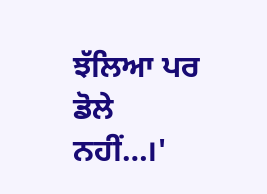ਝੱਲਿਆ ਪਰ ਡੋਲੇ ਨਹੀਂ…।'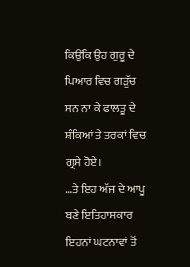ਕਿਉਂਕਿ ਉਹ ਗੁਰੂ ਦੇ ਪਿਆਰ ਵਿਚ ਗੜੁੱਚ ਸਨ ਨਾ ਕੇ ਫਾਲਤੂ ਦੇ ਸ਼ੰਕਿਆਂ ਤੇ ਤਰਕਾਂ ਵਿਚ ਗ੍ਰਸੇ ਹੋਏ।
…ਤੇ ਇਹ ਅੱਜ ਦੇ ਆਪੂ ਬਣੇ ਇਤਿਹਾਸਕਾਰ ਇਹਨਾਂ ਘਟਨਾਵਾਂ ਤੋਂ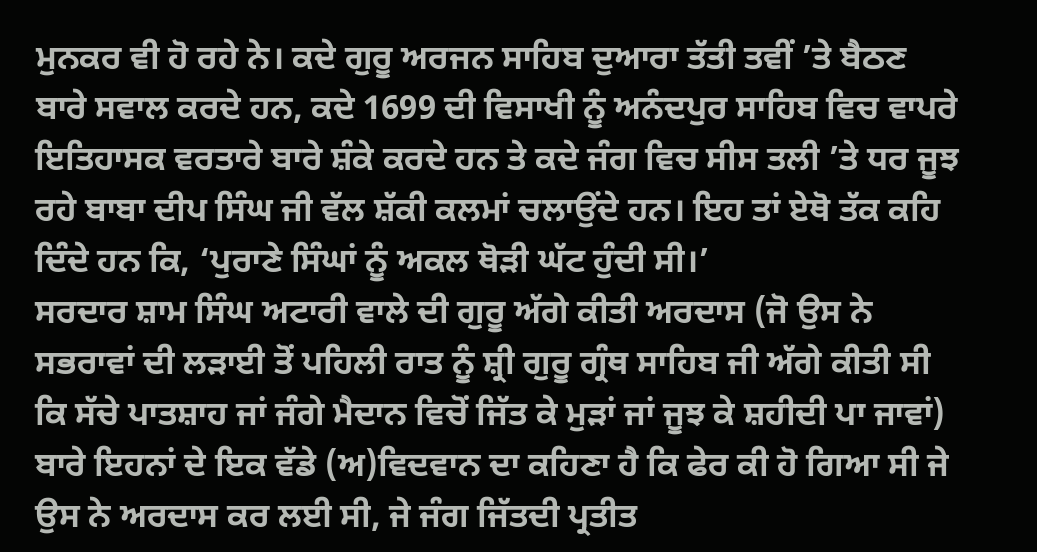ਮੁਨਕਰ ਵੀ ਹੋ ਰਹੇ ਨੇ। ਕਦੇ ਗੁਰੂ ਅਰਜਨ ਸਾਹਿਬ ਦੁਆਰਾ ਤੱਤੀ ਤਵੀਂ ’ਤੇ ਬੈਠਣ ਬਾਰੇ ਸਵਾਲ ਕਰਦੇ ਹਨ, ਕਦੇ 1699 ਦੀ ਵਿਸਾਖੀ ਨੂੰ ਅਨੰਦਪੁਰ ਸਾਹਿਬ ਵਿਚ ਵਾਪਰੇ ਇਤਿਹਾਸਕ ਵਰਤਾਰੇ ਬਾਰੇ ਸ਼ੰਕੇ ਕਰਦੇ ਹਨ ਤੇ ਕਦੇ ਜੰਗ ਵਿਚ ਸੀਸ ਤਲੀ ’ਤੇ ਧਰ ਜੂਝ ਰਹੇ ਬਾਬਾ ਦੀਪ ਸਿੰਘ ਜੀ ਵੱਲ ਸ਼ੱਕੀ ਕਲਮਾਂ ਚਲਾਉਂਦੇ ਹਨ। ਇਹ ਤਾਂ ਏਥੋ ਤੱਕ ਕਹਿ ਦਿੰਦੇ ਹਨ ਕਿ, ‘ਪੁਰਾਣੇ ਸਿੰਘਾਂ ਨੂੰ ਅਕਲ ਥੋੜੀ ਘੱਟ ਹੁੰਦੀ ਸੀ।’
ਸਰਦਾਰ ਸ਼ਾਮ ਸਿੰਘ ਅਟਾਰੀ ਵਾਲੇ ਦੀ ਗੁਰੂ ਅੱਗੇ ਕੀਤੀ ਅਰਦਾਸ (ਜੋ ਉਸ ਨੇ ਸਭਰਾਵਾਂ ਦੀ ਲੜਾਈ ਤੋਂ ਪਹਿਲੀ ਰਾਤ ਨੂੰ ਸ਼੍ਰੀ ਗੁਰੂ ਗ੍ਰੰਥ ਸਾਹਿਬ ਜੀ ਅੱਗੇ ਕੀਤੀ ਸੀ ਕਿ ਸੱਚੇ ਪਾਤਸ਼ਾਹ ਜਾਂ ਜੰਗੇ ਮੈਦਾਨ ਵਿਚੋਂ ਜਿੱਤ ਕੇ ਮੁੜਾਂ ਜਾਂ ਜੂਝ ਕੇ ਸ਼ਹੀਦੀ ਪਾ ਜਾਵਾਂ) ਬਾਰੇ ਇਹਨਾਂ ਦੇ ਇਕ ਵੱਡੇ (ਅ)ਵਿਦਵਾਨ ਦਾ ਕਹਿਣਾ ਹੈ ਕਿ ਫੇਰ ਕੀ ਹੋ ਗਿਆ ਸੀ ਜੇ ਉਸ ਨੇ ਅਰਦਾਸ ਕਰ ਲਈ ਸੀ, ਜੇ ਜੰਗ ਜਿੱਤਦੀ ਪ੍ਰਤੀਤ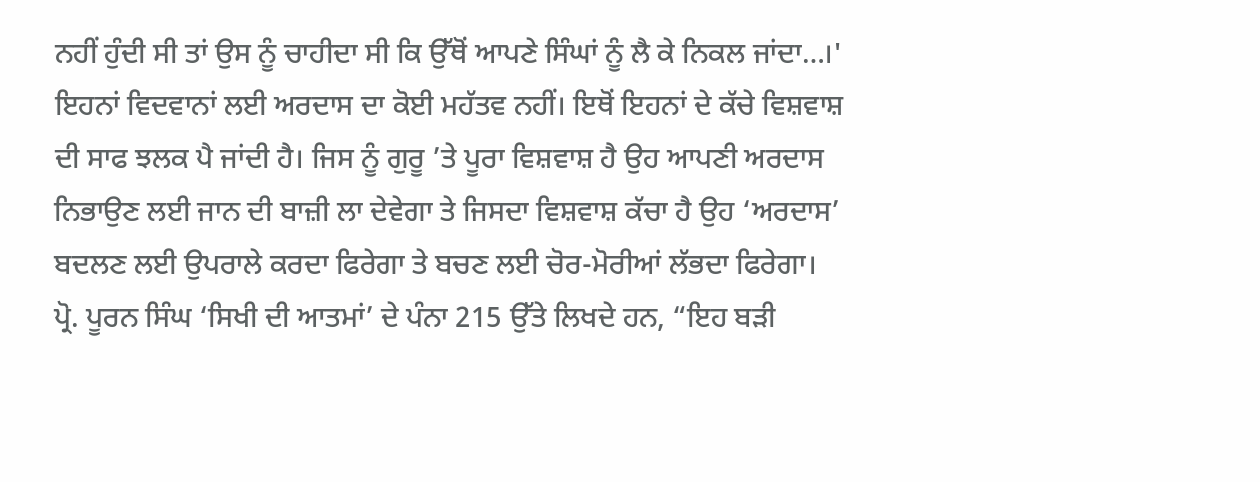ਨਹੀਂ ਹੁੰਦੀ ਸੀ ਤਾਂ ਉਸ ਨੂੰ ਚਾਹੀਦਾ ਸੀ ਕਿ ਉੱਥੋਂ ਆਪਣੇ ਸਿੰਘਾਂ ਨੂੰ ਲੈ ਕੇ ਨਿਕਲ ਜਾਂਦਾ…।' ਇਹਨਾਂ ਵਿਦਵਾਨਾਂ ਲਈ ਅਰਦਾਸ ਦਾ ਕੋਈ ਮਹੱਤਵ ਨਹੀਂ। ਇਥੋਂ ਇਹਨਾਂ ਦੇ ਕੱਚੇ ਵਿਸ਼ਵਾਸ਼ ਦੀ ਸਾਫ ਝਲਕ ਪੈ ਜਾਂਦੀ ਹੈ। ਜਿਸ ਨੂੰ ਗੁਰੂ ’ਤੇ ਪੂਰਾ ਵਿਸ਼ਵਾਸ਼ ਹੈ ਉਹ ਆਪਣੀ ਅਰਦਾਸ ਨਿਭਾਉਣ ਲਈ ਜਾਨ ਦੀ ਬਾਜ਼ੀ ਲਾ ਦੇਵੇਗਾ ਤੇ ਜਿਸਦਾ ਵਿਸ਼ਵਾਸ਼ ਕੱਚਾ ਹੈ ਉਹ ‘ਅਰਦਾਸ’ ਬਦਲਣ ਲਈ ਉਪਰਾਲੇ ਕਰਦਾ ਫਿਰੇਗਾ ਤੇ ਬਚਣ ਲਈ ਚੋਰ-ਮੋਰੀਆਂ ਲੱਭਦਾ ਫਿਰੇਗਾ।
ਪ੍ਰੋ. ਪੂਰਨ ਸਿੰਘ ‘ਸਿਖੀ ਦੀ ਆਤਮਾਂ’ ਦੇ ਪੰਨਾ 215 ਉੱਤੇ ਲਿਖਦੇ ਹਨ, “ਇਹ ਬੜੀ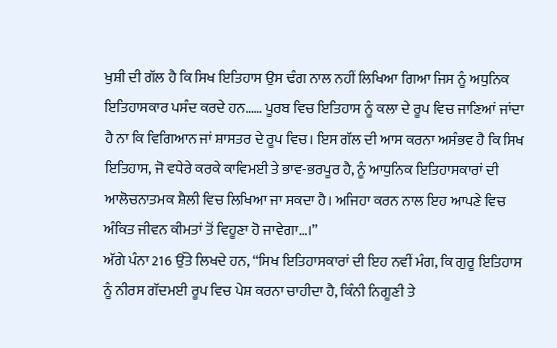ਖੁਸ਼ੀ ਦੀ ਗੱਲ ਹੈ ਕਿ ਸਿਖ ਇਤਿਹਾਸ ਉਸ ਢੰਗ ਨਾਲ ਨਹੀਂ ਲਿਖਿਆ ਗਿਆ ਜਿਸ ਨੂੰ ਅਧੁਨਿਕ ਇਤਿਹਾਸਕਾਰ ਪਸੰਦ ਕਰਦੇ ਹਨ…… ਪੂਰਬ ਵਿਚ ਇਤਿਹਾਸ ਨੂੰ ਕਲਾ ਦੇ ਰੂਪ ਵਿਚ ਜਾਣਿਆਂ ਜਾਂਦਾ ਹੈ ਨਾ ਕਿ ਵਿਗਿਆਨ ਜਾਂ ਸ਼ਾਸਤਰ ਦੇ ਰੂਪ ਵਿਚ। ਇਸ ਗੱਲ ਦੀ ਆਸ ਕਰਨਾ ਅਸੰਭਵ ਹੈ ਕਿ ਸਿਖ ਇਤਿਹਾਸ, ਜੋ ਵਧੇਰੇ ਕਰਕੇ ਕਾਵਿਮਈ ਤੇ ਭਾਵ-ਭਰਪੂਰ ਹੈ, ਨੂੰ ਆਧੁਨਿਕ ਇਤਿਹਾਸਕਾਰਾਂ ਦੀ ਆਲੋਚਨਾਤਮਕ ਸ਼ੈਲੀ ਵਿਚ ਲਿਖਿਆ ਜਾ ਸਕਦਾ ਹੈ। ਅਜਿਹਾ ਕਰਨ ਨਾਲ ਇਹ ਆਪਣੇ ਵਿਚ ਅੰਕਿਤ ਜੀਵਨ ਕੀਮਤਾਂ ਤੋਂ ਵਿਹੂਣਾ ਹੋ ਜਾਵੇਗਾ…।”
ਅੱਗੇ ਪੰਨਾ 216 ਉੱਤੇ ਲਿਖਦੇ ਹਨ, “ਸਿਖ ਇਤਿਹਾਸਕਾਰਾਂ ਦੀ ਇਹ ਨਵੀਂ ਮੰਗ, ਕਿ ਗੁਰੂ ਇਤਿਹਾਸ ਨੂੰ ਨੀਰਸ ਗੱਦਮਈ ਰੂਪ ਵਿਚ ਪੇਸ਼ ਕਰਨਾ ਚਾਹੀਦਾ ਹੈ, ਕਿੰਨੀ ਨਿਗੂਣੀ ਤੇ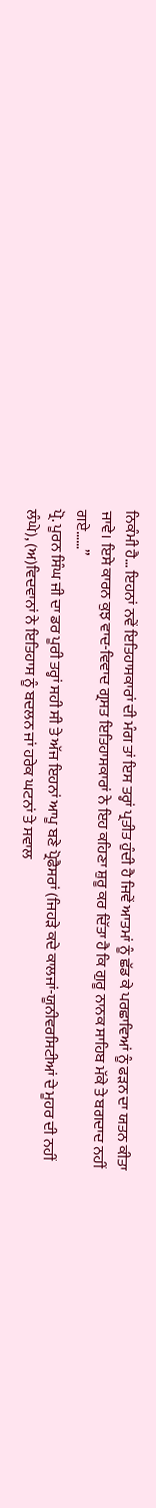ਨਿਕੰਮੀ ਹੈ… ਇਹਨਾਂ ਨਵੇਂ ਇਤਿਹਾਸਕਾਰਾਂ ਦੀ ਮੰਗ ਤਾਂ ਇਸ ਤਰ੍ਹਾਂ ਪ੍ਰਤੀਤ ਹੁੰਦੀ ਹੈ ਜਿਵੇਂ ਆਤਮਾਂ ਨੂੰ ਛੱਡ ਕੇ ਪਰਛਾਵਿਆਂ ਨੂੰ ਫੜਨ ਦਾ ਯਤਨ ਕੀਤਾ ਜਾਵੇ। ਇਸੇ ਕਾਰਨ ਕੁਝ ਵਾਦ-ਵਿਵਾਦ ਗ੍ਰਸਤ ਇਤਿਹਾਸਕਾਰਾਂ ਨੇ ਇਹ ਕਹਿਣਾ ਸ਼ੁਰੂ ਕਰ ਦਿੱਤਾ ਹੈ ਕਿ ਗੁਰੂ ਨਾਨਕ ਸਾਹਿਬ ਮੱਕੇ ਤੇ ਬਗਦਾਦ ਨਹੀਂ ਗਏ……”
ਪ੍ਰੋ. ਪੂਰਨ ਸਿੰਘ ਜੀ ਦਾ ਡਰ ਪੂਰੀ ਤਰ੍ਹਾਂ ਸਹੀ ਸੀ ਤੇ ਅੱਜ ਇਹਨਾਂ ਆਪੂ ਬਣੇ ਪ੍ਰੋਫੈਸਰਾਂ (ਜਿਹੜੇ ਕਦੇ ਕਾਲਜਾਂ-ਯੂਨੀਵਰਸਿਟੀਆਂ ਦੇ ਮੂਹਰ ਦੀ ਨਹੀਂ ਲੰਘੇ), (ਅ)ਵਿਦਵਾਨਾਂ ਨੇ ਇਤਿਹਾਸ ਨੂੰ ਬਦਲਨ ਜਾਂ ਹਰੇਕ ਘਟਨਾਂ ਤੇ ਸਵਾਲ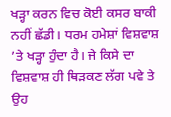ਖੜ੍ਹਾ ਕਰਨ ਵਿਚ ਕੋਈ ਕਸਰ ਬਾਕੀ ਨਹੀਂ ਛੱਡੀ। ਧਰਮ ਹਮੇਸ਼ਾਂ ਵਿਸ਼ਵਾਸ਼ ’ਤੇ ਖੜ੍ਹਾ ਹੁੰਦਾ ਹੈ। ਜੇ ਕਿਸੇ ਦਾ ਵਿਸ਼ਵਾਸ਼ ਹੀ ਥਿੜਕਣ ਲੱਗ ਪਵੇ ਤੇ ਉਹ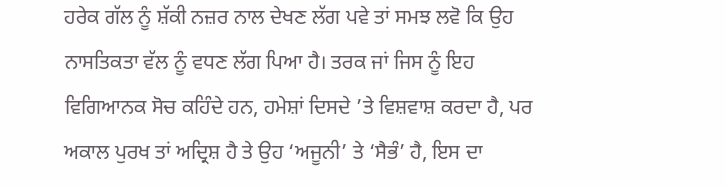ਹਰੇਕ ਗੱਲ ਨੂੰ ਸ਼ੱਕੀ ਨਜ਼ਰ ਨਾਲ ਦੇਖਣ ਲੱਗ ਪਵੇ ਤਾਂ ਸਮਝ ਲਵੋ ਕਿ ਉਹ ਨਾਸਤਿਕਤਾ ਵੱਲ ਨੂੰ ਵਧਣ ਲੱਗ ਪਿਆ ਹੈ। ਤਰਕ ਜਾਂ ਜਿਸ ਨੂੰ ਇਹ ਵਿਗਿਆਨਕ ਸੋਚ ਕਹਿੰਦੇ ਹਨ, ਹਮੇਸ਼ਾਂ ਦਿਸਦੇ ’ਤੇ ਵਿਸ਼ਵਾਸ਼ ਕਰਦਾ ਹੈ, ਪਰ ਅਕਾਲ ਪੁਰਖ ਤਾਂ ਅਦ੍ਰਿਸ਼ ਹੈ ਤੇ ਉਹ ‘ਅਜੂਨੀ’ ਤੇ ‘ਸੈਭੰ’ ਹੈ, ਇਸ ਦਾ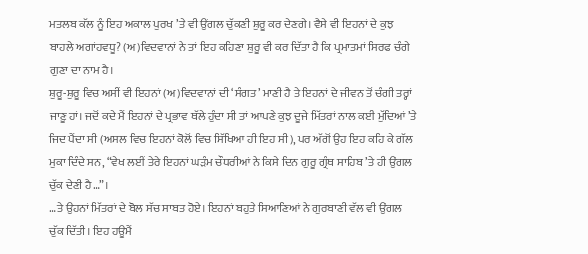ਮਤਲਬ ਕੱਲ ਨੂੰ ਇਹ ਅਕਾਲ ਪੁਰਖ ’ਤੇ ਵੀ ਉਂਗਲ ਚੁੱਕਣੀ ਸ਼ੁਰੂ ਕਰ ਦੇਣਗੇ। ਵੈਸੇ ਵੀ ਇਹਨਾਂ ਦੇ ਕੁਝ ਬਾਹਲੇ ਅਗਾਂਹਵਧੂ? (ਅ)ਵਿਦਵਾਨਾਂ ਨੇ ਤਾਂ ਇਹ ਕਹਿਣਾ ਸ਼ੁਰੂ ਵੀ ਕਰ ਦਿੱਤਾ ਹੈ ਕਿ ਪ੍ਰਮਾਤਮਾਂ ਸਿਰਫ ਚੰਗੇ ਗੁਣਾ ਦਾ ਨਾਮ ਹੈ।
ਸ਼ੁਰੂ-ਸ਼ੁਰੂ ਵਿਚ ਅਸੀਂ ਵੀ ਇਹਨਾਂ (ਅ)ਵਿਦਵਾਨਾਂ ਦੀ ‘ਸੰਗਤ’ ਮਾਣੀ ਹੈ ਤੇ ਇਹਨਾਂ ਦੇ ਜੀਵਨ ਤੋਂ ਚੰਗੀ ਤਰ੍ਹਾਂ ਜਾਣੂ ਹਾਂ। ਜਦੋਂ ਕਦੇ ਮੈਂ ਇਹਨਾਂ ਦੇ ਪ੍ਰਭਾਵ ਥੱਲੇ ਹੁੰਦਾ ਸੀ ਤਾਂ ਆਪਣੇ ਕੁਝ ਦੂਜੇ ਮਿੱਤਰਾਂ ਨਾਲ ਕਈ ਮੁੱਦਿਆਂ ’ਤੇ ਜਿਦ ਪੈਂਦਾ ਸੀ (ਅਸਲ ਵਿਚ ਇਹਨਾਂ ਕੋਲੋਂ ਵਿਚ ਸਿੱਖਿਆ ਹੀ ਇਹ ਸੀ), ਪਰ ਅੱਗੋਂ ਉਹ ਇਹ ਕਹਿ ਕੇ ਗੱਲ ਮੁਕਾ ਦਿੰਦੇ ਸਨ, “ਵੇਖ ਲਈਂ ਤੇਰੇ ਇਹਨਾਂ ਘੜੰਮ ਚੌਧਰੀਆਂ ਨੇ ਕਿਸੇ ਦਿਨ ਗੁਰੂ ਗ੍ਰੰਥ ਸਾਹਿਬ ’ਤੇ ਹੀ ਉਂਗਲ ਚੁੱਕ ਦੇਣੀ ਹੈ…”।
…ਤੇ ਉਹਨਾਂ ਮਿੱਤਰਾਂ ਦੇ ਬੋਲ ਸੱਚ ਸਾਬਤ ਹੋਏ। ਇਹਨਾਂ ਬਹੁਤੇ ਸਿਆਣਿਆਂ ਨੇ ਗੁਰਬਾਣੀ ਵੱਲ ਵੀ ਉਂਗਲ ਚੁੱਕ ਦਿੱਤੀ। ਇਹ ਹਊਮੈਂ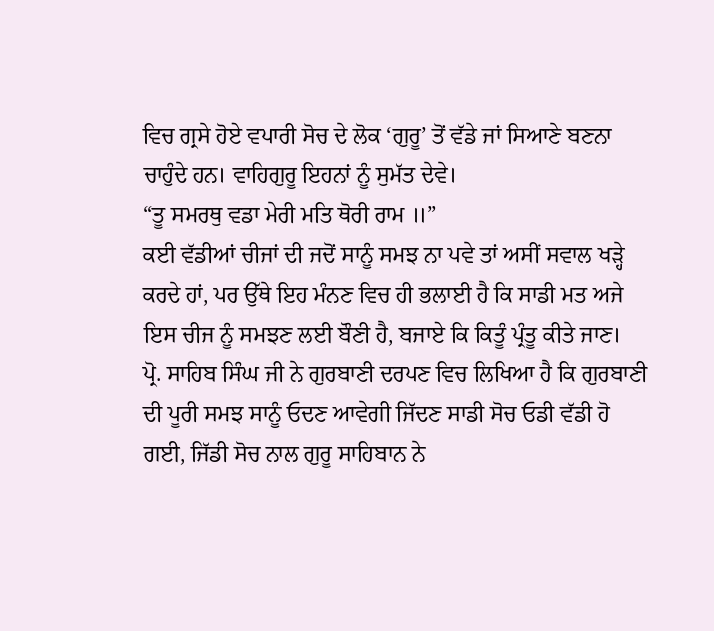ਵਿਚ ਗ੍ਰਸੇ ਹੋਏ ਵਪਾਰੀ ਸੋਚ ਦੇ ਲੋਕ ‘ਗੁਰੂ’ ਤੋਂ ਵੱਡੇ ਜਾਂ ਸਿਆਣੇ ਬਣਨਾ ਚਾਹੁੰਦੇ ਹਨ। ਵਾਹਿਗੁਰੂ ਇਹਨਾਂ ਨੂੰ ਸੁਮੱਤ ਦੇਵੇ।
“ਤੂ ਸਮਰਥੁ ਵਡਾ ਮੇਰੀ ਮਤਿ ਥੋਰੀ ਰਾਮ ॥”
ਕਈ ਵੱਡੀਆਂ ਚੀਜਾਂ ਦੀ ਜਦੋਂ ਸਾਨੂੰ ਸਮਝ ਨਾ ਪਵੇ ਤਾਂ ਅਸੀਂ ਸਵਾਲ ਖੜ੍ਹੇ ਕਰਦੇ ਹਾਂ, ਪਰ ਉੱਥੇ ਇਹ ਮੰਨਣ ਵਿਚ ਹੀ ਭਲਾਈ ਹੈ ਕਿ ਸਾਡੀ ਮਤ ਅਜੇ ਇਸ ਚੀਜ ਨੂੰ ਸਮਝਣ ਲਈ ਬੌਣੀ ਹੈ, ਬਜਾਏ ਕਿ ਕਿਤੂੰ ਪ੍ਰੰਤੂ ਕੀਤੇ ਜਾਣ।
ਪ੍ਰੋ. ਸਾਹਿਬ ਸਿੰਘ ਜੀ ਨੇ ਗੁਰਬਾਣੀ ਦਰਪਣ ਵਿਚ ਲਿਖਿਆ ਹੈ ਕਿ ਗੁਰਬਾਣੀ ਦੀ ਪੂਰੀ ਸਮਝ ਸਾਨੂੰ ਓਦਣ ਆਵੇਗੀ ਜਿੱਦਣ ਸਾਡੀ ਸੋਚ ਓਡੀ ਵੱਡੀ ਹੋ ਗਈ, ਜਿੱਡੀ ਸੋਚ ਨਾਲ ਗੁਰੂ ਸਾਹਿਬਾਨ ਨੇ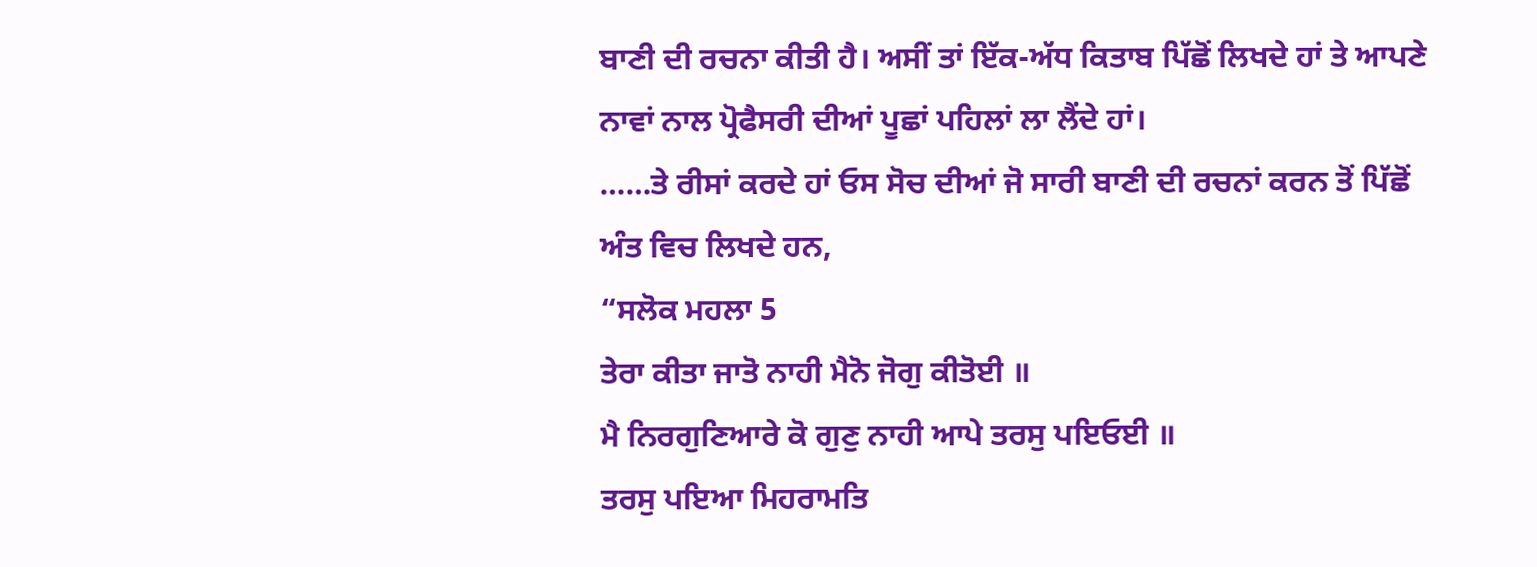ਬਾਣੀ ਦੀ ਰਚਨਾ ਕੀਤੀ ਹੈ। ਅਸੀਂ ਤਾਂ ਇੱਕ-ਅੱਧ ਕਿਤਾਬ ਪਿੱਛੋਂ ਲਿਖਦੇ ਹਾਂ ਤੇ ਆਪਣੇ ਨਾਵਾਂ ਨਾਲ ਪ੍ਰੋਫੈਸਰੀ ਦੀਆਂ ਪੂਛਾਂ ਪਹਿਲਾਂ ਲਾ ਲੈਂਦੇ ਹਾਂ।
……ਤੇ ਰੀਸਾਂ ਕਰਦੇ ਹਾਂ ਓਸ ਸੋਚ ਦੀਆਂ ਜੋ ਸਾਰੀ ਬਾਣੀ ਦੀ ਰਚਨਾਂ ਕਰਨ ਤੋਂ ਪਿੱਛੋਂ ਅੰਤ ਵਿਚ ਲਿਖਦੇ ਹਨ,
“ਸਲੋਕ ਮਹਲਾ 5
ਤੇਰਾ ਕੀਤਾ ਜਾਤੋ ਨਾਹੀ ਮੈਨੋ ਜੋਗੁ ਕੀਤੋਈ ॥
ਮੈ ਨਿਰਗੁਣਿਆਰੇ ਕੋ ਗੁਣੁ ਨਾਹੀ ਆਪੇ ਤਰਸੁ ਪਇਓਈ ॥
ਤਰਸੁ ਪਇਆ ਮਿਹਰਾਮਤਿ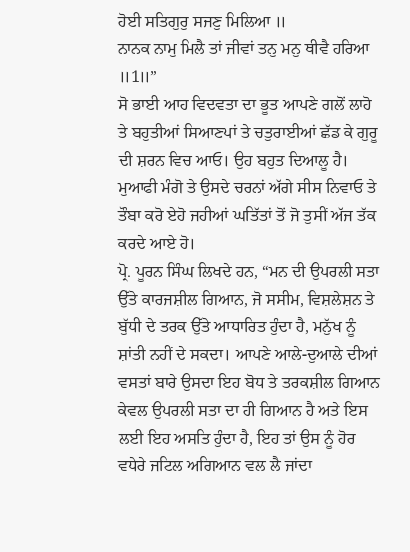ਹੋਈ ਸਤਿਗੁਰੁ ਸਜਣੁ ਮਿਲਿਆ ॥
ਨਾਨਕ ਨਾਮੁ ਮਿਲੈ ਤਾਂ ਜੀਵਾਂ ਤਨੁ ਮਨੁ ਥੀਵੈ ਹਰਿਆ ॥1॥”
ਸੋ ਭਾਈ ਆਹ ਵਿਦਵਤਾ ਦਾ ਭੂਤ ਆਪਣੇ ਗਲੋਂ ਲਾਹੋ ਤੇ ਬਹੁਤੀਆਂ ਸਿਆਣਪਾਂ ਤੇ ਚਤੁਰਾਈਆਂ ਛੱਡ ਕੇ ਗੁਰੂ ਦੀ ਸ਼ਰਨ ਵਿਚ ਆਓ। ਉਹ ਬਹੁਤ ਦਿਆਲੂ ਹੈ। ਮੁਆਫੀ ਮੰਗੋ ਤੇ ਉਸਦੇ ਚਰਨਾਂ ਅੱਗੇ ਸੀਸ ਨਿਵਾਓ ਤੇ ਤੌਬਾ ਕਰੋ ਏਹੋ ਜਹੀਆਂ ਘਤਿੱਤਾਂ ਤੋਂ ਜੋ ਤੁਸੀਂ ਅੱਜ ਤੱਕ ਕਰਦੇ ਆਏ ਹੋ।
ਪ੍ਰੋ. ਪੂਰਨ ਸਿੰਘ ਲਿਖਦੇ ਹਨ, “ਮਨ ਦੀ ਉਪਰਲੀ ਸਤਾ ਉੱਤੇ ਕਾਰਜਸ਼ੀਲ ਗਿਆਨ, ਜੋ ਸਸੀਮ, ਵਿਸ਼ਲੇਸ਼ਨ ਤੇ ਬੁੱਧੀ ਦੇ ਤਰਕ ਉੱਤੇ ਆਧਾਰਿਤ ਹੁੰਦਾ ਹੈ, ਮਨੁੱਖ ਨੂੰ ਸ਼ਾਂਤੀ ਨਹੀਂ ਦੇ ਸਕਦਾ। ਆਪਣੇ ਆਲੇ-ਦੁਆਲੇ ਦੀਆਂ ਵਸਤਾਂ ਬਾਰੇ ਉਸਦਾ ਇਹ ਬੋਧ ਤੇ ਤਰਕਸ਼ੀਲ ਗਿਆਨ ਕੇਵਲ ਉਪਰਲੀ ਸਤਾ ਦਾ ਹੀ ਗਿਆਨ ਹੈ ਅਤੇ ਇਸ ਲਈ ਇਹ ਅਸਤਿ ਹੁੰਦਾ ਹੈ, ਇਹ ਤਾਂ ਉਸ ਨੂੰ ਹੋਰ ਵਧੇਰੇ ਜਟਿਲ ਅਗਿਆਨ ਵਲ ਲੈ ਜਾਂਦਾ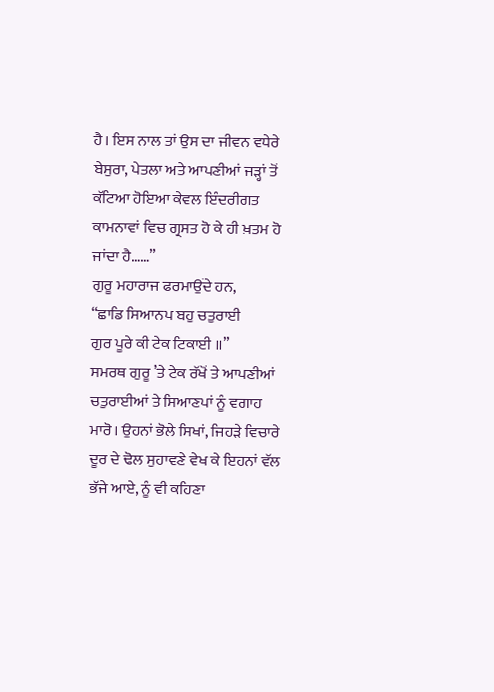ਹੈ। ਇਸ ਨਾਲ ਤਾਂ ਉਸ ਦਾ ਜੀਵਨ ਵਧੇਰੇ ਬੇਸੁਰਾ, ਪੇਤਲਾ ਅਤੇ ਆਪਣੀਆਂ ਜੜ੍ਹਾਂ ਤੋਂ ਕੱਟਿਆ ਹੋਇਆ ਕੇਵਲ ਇੰਦਰੀਗਤ ਕਾਮਨਾਵਾਂ ਵਿਚ ਗ੍ਰਸਤ ਹੋ ਕੇ ਹੀ ਖ਼ਤਮ ਹੋ ਜਾਂਦਾ ਹੈ……”
ਗੁਰੂ ਮਹਾਰਾਜ ਫਰਮਾਉਂਦੇ ਹਨ,
“ਛਾਡਿ ਸਿਆਨਪ ਬਹੁ ਚਤੁਰਾਈ
ਗੁਰ ਪੂਰੇ ਕੀ ਟੇਕ ਟਿਕਾਈ ॥”
ਸਮਰਥ ਗੁਰੂ ’ਤੇ ਟੇਕ ਰੱਖੋਂ ਤੇ ਆਪਣੀਆਂ ਚਤੁਰਾਈਆਂ ਤੇ ਸਿਆਣਪਾਂ ਨੂੰ ਵਗਾਹ ਮਾਰੋ। ਉਹਨਾਂ ਭੋਲੇ ਸਿਖਾਂ, ਜਿਹੜੇ ਵਿਚਾਰੇ ਦੂਰ ਦੇ ਢੋਲ ਸੁਹਾਵਣੇ ਵੇਖ ਕੇ ਇਹਨਾਂ ਵੱਲ ਭੱਜੇ ਆਏ, ਨੂੰ ਵੀ ਕਹਿਣਾ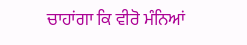ਚਾਹਾਂਗਾ ਕਿ ਵੀਰੋ ਮੰਨਿਆਂ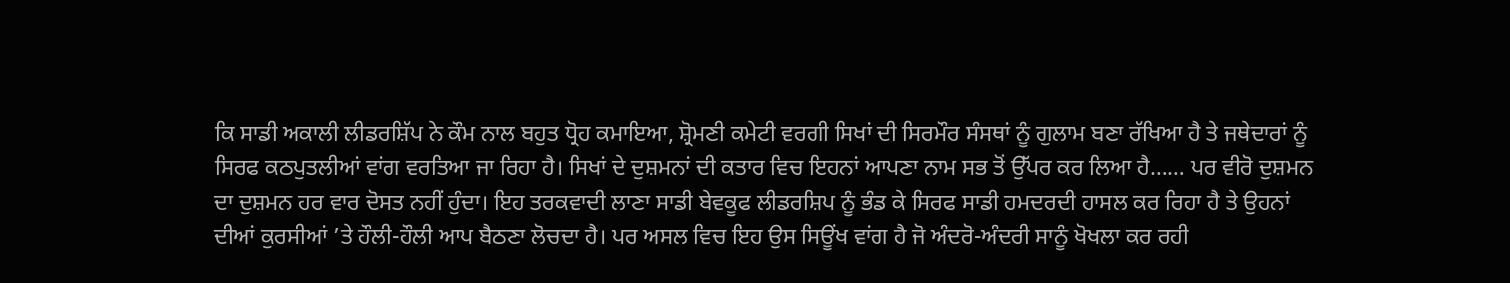ਕਿ ਸਾਡੀ ਅਕਾਲੀ ਲੀਡਰਸ਼ਿੱਪ ਨੇ ਕੌਮ ਨਾਲ ਬਹੁਤ ਧ੍ਰੋਹ ਕਮਾਇਆ, ਸ਼੍ਰੋਮਣੀ ਕਮੇਟੀ ਵਰਗੀ ਸਿਖਾਂ ਦੀ ਸਿਰਮੌਰ ਸੰਸਥਾਂ ਨੂੰ ਗੁਲਾਮ ਬਣਾ ਰੱਖਿਆ ਹੈ ਤੇ ਜਥੇਦਾਰਾਂ ਨੂੰ ਸਿਰਫ ਕਠਪੁਤਲੀਆਂ ਵਾਂਗ ਵਰਤਿਆ ਜਾ ਰਿਹਾ ਹੈ। ਸਿਖਾਂ ਦੇ ਦੁਸ਼ਮਨਾਂ ਦੀ ਕਤਾਰ ਵਿਚ ਇਹਨਾਂ ਆਪਣਾ ਨਾਮ ਸਭ ਤੋਂ ਉੱਪਰ ਕਰ ਲਿਆ ਹੈ…… ਪਰ ਵੀਰੋ ਦੁਸ਼ਮਨ ਦਾ ਦੁਸ਼ਮਨ ਹਰ ਵਾਰ ਦੋਸਤ ਨਹੀਂ ਹੁੰਦਾ। ਇਹ ਤਰਕਵਾਦੀ ਲਾਣਾ ਸਾਡੀ ਬੇਵਕੂਫ ਲੀਡਰਸ਼ਿਪ ਨੂੰ ਭੰਡ ਕੇ ਸਿਰਫ ਸਾਡੀ ਹਮਦਰਦੀ ਹਾਸਲ ਕਰ ਰਿਹਾ ਹੈ ਤੇ ਉਹਨਾਂ ਦੀਆਂ ਕੁਰਸੀਆਂ ’ਤੇ ਹੌਲੀ-ਹੌਲੀ ਆਪ ਬੈਠਣਾ ਲੋਚਦਾ ਹੈ। ਪਰ ਅਸਲ ਵਿਚ ਇਹ ਉਸ ਸਿਊਂਖ ਵਾਂਗ ਹੈ ਜੋ ਅੰਦਰੋ-ਅੰਦਰੀ ਸਾਨੂੰ ਖੋਖਲਾ ਕਰ ਰਹੀ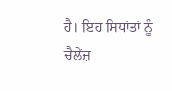ਹੈ। ਇਹ ਸਿਧਾਂਤਾਂ ਨੂੰ ਚੈਲੇਂਜ਼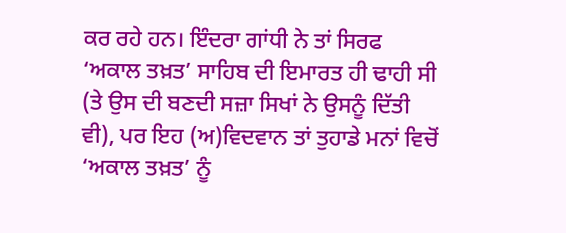ਕਰ ਰਹੇ ਹਨ। ਇੰਦਰਾ ਗਾਂਧੀ ਨੇ ਤਾਂ ਸਿਰਫ ‘ਅਕਾਲ ਤਖ਼ਤ’ ਸਾਹਿਬ ਦੀ ਇਮਾਰਤ ਹੀ ਢਾਹੀ ਸੀ (ਤੇ ਉਸ ਦੀ ਬਣਦੀ ਸਜ਼ਾ ਸਿਖਾਂ ਨੇ ਉਸਨੂੰ ਦਿੱਤੀ ਵੀ), ਪਰ ਇਹ (ਅ)ਵਿਦਵਾਨ ਤਾਂ ਤੁਹਾਡੇ ਮਨਾਂ ਵਿਚੋਂ ‘ਅਕਾਲ ਤਖ਼ਤ’ ਨੂੰ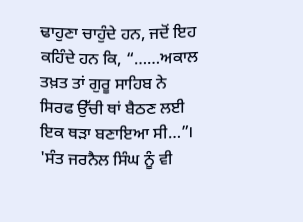ਢਾਹੁਣਾ ਚਾਹੁੰਦੇ ਹਨ, ਜਦੋਂ ਇਹ ਕਹਿੰਦੇ ਹਨ ਕਿ, “……ਅਕਾਲ ਤਖ਼ਤ ਤਾਂ ਗੁਰੂ ਸਾਹਿਬ ਨੇ ਸਿਰਫ ਉੱਚੀ ਥਾਂ ਬੈਠਣ ਲਈ ਇਕ ਥੜਾ ਬਣਾਇਆ ਸੀ…”। 'ਸੰਤ ਜਰਨੈਲ ਸਿੰਘ ਨੂੰ ਵੀ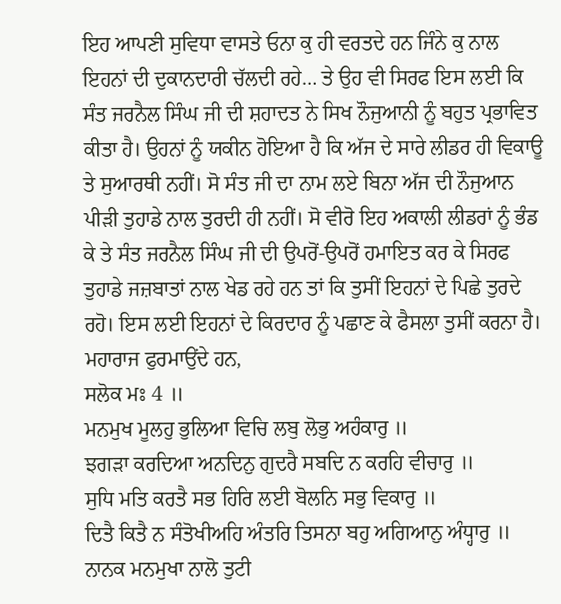ਇਹ ਆਪਣੀ ਸੁਵਿਧਾ ਵਾਸਤੇ ਓਨਾ ਕੁ ਹੀ ਵਰਤਦੇ ਹਨ ਜਿੰਨੇ ਕੁ ਨਾਲ ਇਹਨਾਂ ਦੀ ਦੁਕਾਨਦਾਰੀ ਚੱਲਦੀ ਰਹੇ… ਤੇ ਉਹ ਵੀ ਸਿਰਫ ਇਸ ਲਈ ਕਿ ਸੰਤ ਜਰਨੈਲ ਸਿੰਘ ਜੀ ਦੀ ਸ਼ਹਾਦਤ ਨੇ ਸਿਖ ਨੌਜੁਆਨੀ ਨੂੰ ਬਹੁਤ ਪ੍ਰਭਾਵਿਤ ਕੀਤਾ ਹੈ। ਉਹਨਾਂ ਨੂੰ ਯਕੀਨ ਹੋਇਆ ਹੈ ਕਿ ਅੱਜ ਦੇ ਸਾਰੇ ਲੀਡਰ ਹੀ ਵਿਕਾਊ ਤੇ ਸੁਆਰਥੀ ਨਹੀਂ। ਸੋ ਸੰਤ ਜੀ ਦਾ ਨਾਮ ਲਏ ਬਿਨਾ ਅੱਜ ਦੀ ਨੌਜੁਆਨ ਪੀੜੀ ਤੁਹਾਡੇ ਨਾਲ ਤੁਰਦੀ ਹੀ ਨਹੀਂ। ਸੋ ਵੀਰੋ ਇਹ ਅਕਾਲੀ ਲੀਡਰਾਂ ਨੂੰ ਭੰਡ ਕੇ ਤੇ ਸੰਤ ਜਰਨੈਲ ਸਿੰਘ ਜੀ ਦੀ ਉਪਰੋਂ-ਉਪਰੋਂ ਹਮਾਇਤ ਕਰ ਕੇ ਸਿਰਫ ਤੁਹਾਡੇ ਜਜ਼ਬਾਤਾਂ ਨਾਲ ਖੇਡ ਰਹੇ ਹਨ ਤਾਂ ਕਿ ਤੁਸੀਂ ਇਹਨਾਂ ਦੇ ਪਿਛੇ ਤੁਰਦੇ ਰਹੋ। ਇਸ ਲਈ ਇਹਨਾਂ ਦੇ ਕਿਰਦਾਰ ਨੂੰ ਪਛਾਣ ਕੇ ਫੈਸਲਾ ਤੁਸੀਂ ਕਰਨਾ ਹੈ। ਮਹਾਰਾਜ ਫੁਰਮਾਉਂਦੇ ਹਨ,
ਸਲੋਕ ਮਃ 4 ॥
ਮਨਮੁਖ ਮੂਲਹੁ ਭੁਲਿਆ ਵਿਚਿ ਲਬੁ ਲੋਭੁ ਅਹੰਕਾਰੁ ॥
ਝਗੜਾ ਕਰਦਿਆ ਅਨਦਿਨੁ ਗੁਦਰੈ ਸਬਦਿ ਨ ਕਰਹਿ ਵੀਚਾਰੁ ॥
ਸੁਧਿ ਮਤਿ ਕਰਤੈ ਸਭ ਹਿਰਿ ਲਈ ਬੋਲਨਿ ਸਭੁ ਵਿਕਾਰੁ ॥
ਦਿਤੈ ਕਿਤੈ ਨ ਸੰਤੋਖੀਅਹਿ ਅੰਤਰਿ ਤਿਸਨਾ ਬਹੁ ਅਗਿਆਨੁ ਅੰਧ੍ਹਾਰੁ ॥
ਨਾਨਕ ਮਨਮੁਖਾ ਨਾਲੋ ਤੁਟੀ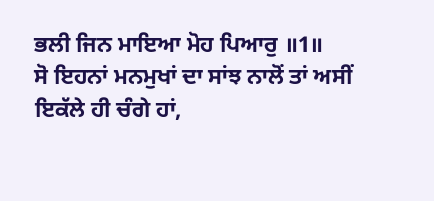ਭਲੀ ਜਿਨ ਮਾਇਆ ਮੋਹ ਪਿਆਰੁ ॥1॥
ਸੋ ਇਹਨਾਂ ਮਨਮੁਖਾਂ ਦਾ ਸਾਂਝ ਨਾਲੋਂ ਤਾਂ ਅਸੀਂ ਇਕੱਲੇ ਹੀ ਚੰਗੇ ਹਾਂ,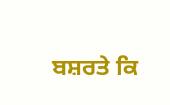ਬਸ਼ਰਤੇ ਕਿ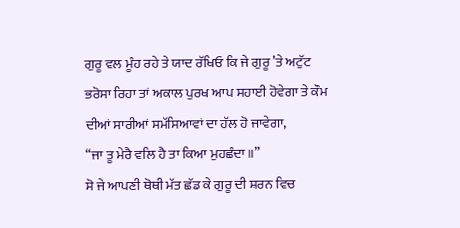ਗੁਰੂ ਵਲ ਮੂੰਹ ਰਹੇ ਤੇ ਯਾਦ ਰੱਖਿਓ ਕਿ ਜੇ ਗੁਰੂ ’ਤੇ ਅਟੁੱਟ ਭਰੋਸਾ ਰਿਹਾ ਤਾਂ ਅਕਾਲ ਪੁਰਖ ਆਪ ਸਹਾਈ ਹੋਵੇਗਾ ਤੇ ਕੌਮ ਦੀਆਂ ਸਾਰੀਆਂ ਸਮੱਸਿਆਵਾਂ ਦਾ ਹੱਲ ਹੋ ਜਾਵੇਗਾ,
“ਜਾ ਤੂ ਮੇਰੈ ਵਲਿ ਹੈ ਤਾ ਕਿਆ ਮੁਹਛੰਦਾ॥”
ਸੋ ਜੇ ਆਪਣੀ ਥੋਥੀ ਮੱਤ ਛੱਡ ਕੇ ਗੁਰੂ ਦੀ ਸ਼ਰਨ ਵਿਚ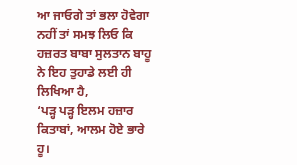ਆ ਜਾਓਗੇ ਤਾਂ ਭਲਾ ਹੋਵੇਗਾ ਨਹੀਂ ਤਾਂ ਸਮਝ ਲਿਓ ਕਿ ਹਜ਼ਰਤ ਬਾਬਾ ਸੁਲਤਾਨ ਬਾਹੂ ਨੇ ਇਹ ਤੁਹਾਡੇ ਲਈ ਹੀ ਲਿਖਿਆ ਹੈ,
‘ਪੜ੍ਹ ਪੜ੍ਹ ਇਲਮ ਹਜ਼ਾਰ ਕਿਤਾਬਾਂ, ਆਲਮ ਹੋਏ ਭਾਰੇ ਹੂ।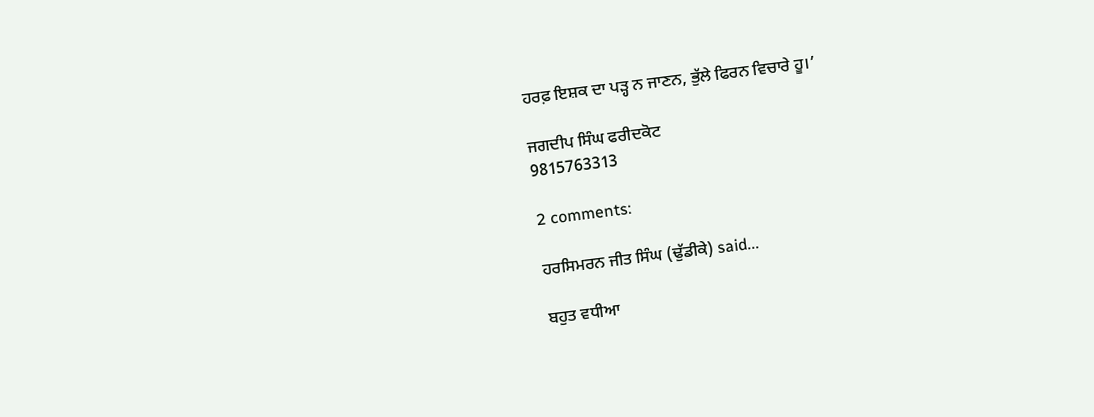ਹਰਫ਼ ਇਸ਼ਕ ਦਾ ਪੜ੍ਹ ਨ ਜਾਣਨ, ਭੁੱਲੇ ਫਿਰਨ ਵਿਚਾਰੇ ਹੂ।’

ਜਗਦੀਪ ਸਿੰਘ ਫਰੀਦਕੋਟ
9815763313

2 comments:

ਹਰਸਿਮਰਨ ਜੀਤ ਸਿੰਘ (ਢੁੱਡੀਕੇ) said...

ਬਹੁਤ ਵਧੀਆ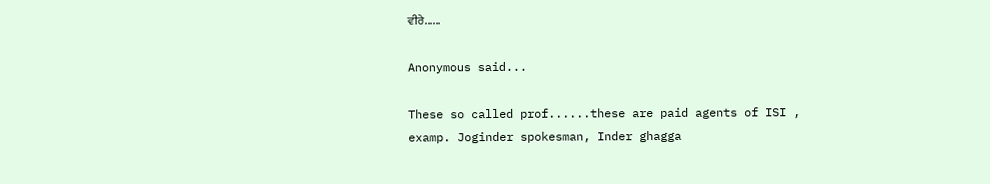ਵੀਰੇ......

Anonymous said...

These so called prof......these are paid agents of ISI , examp. Joginder spokesman, Inder ghagga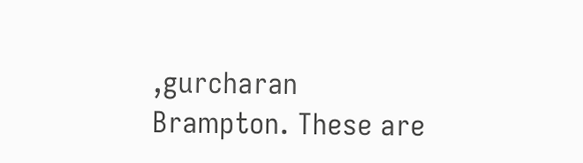,gurcharan Brampton. These are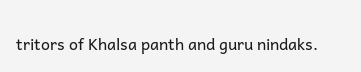tritors of Khalsa panth and guru nindaks.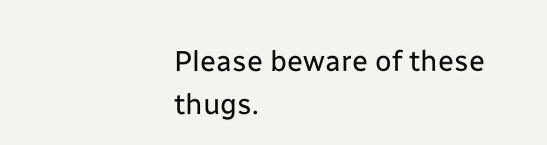Please beware of these thugs.